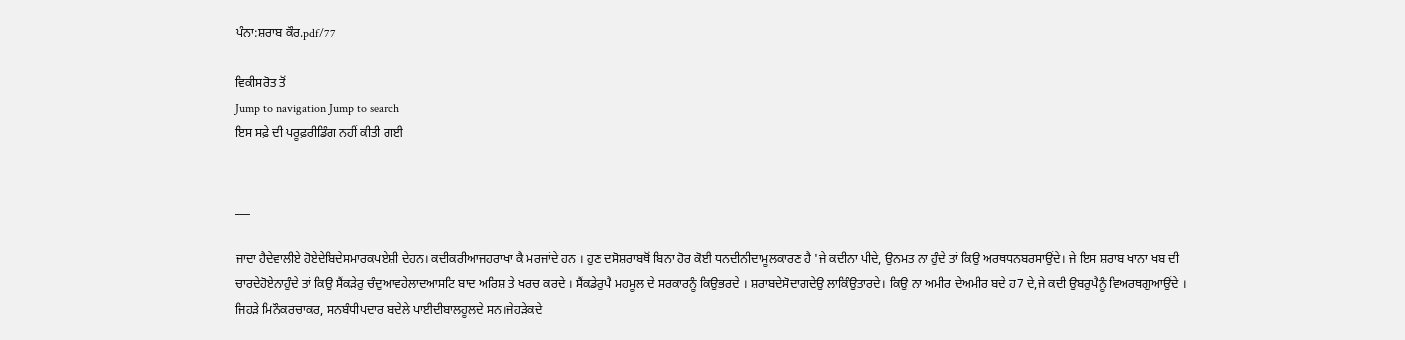ਪੰਨਾ:ਸ਼ਰਾਬ ਕੌਰ.pdf/77

ਵਿਕੀਸਰੋਤ ਤੋਂ
Jump to navigation Jump to search
ਇਸ ਸਫ਼ੇ ਦੀ ਪਰੂਫ਼ਰੀਡਿੰਗ ਨਹੀਂ ਕੀਤੀ ਗਈ


___

ਜਾਦਾ ਹੈਦੇਵਾਲੀਏ ਹੋਏਦੇਬਿਦੇਸਮਾਰਕਪਏਸ਼ੀ ਦੇਹਨ। ਕਦੀਕਰੀਆਜਹਰਾਖਾ ਕੈ ਮਰਜਾਂਦੇ ਹਨ । ਹੁਣ ਦਸੋਸ਼ਰਾਬਥੋਂ ਬਿਨਾ ਹੋਰ ਕੋਈ ਧਨਦੀਨੀਦਾਮੂਲਕਾਰਣ ਹੈ 'ਜੇ ਕਦੀਨਾ ਪੀਦੇ, ਉਨਮਤ ਨਾ ਹੁੰਦੇ ਤਾਂ ਕਿਉ ਅਰਥਧਨਬਰਸਾਉਂਦੇ। ਜੇ ਇਸ ਸ਼ਰਾਬ ਖਾਨਾ ਖਬ ਦੀ ਚਾਰਦੇਹੋਏਨਾਹੁੰਦੇ ਤਾਂ ਕਿਉ ਸੈਂਕੜੇਰੁ ਚੰਦੁਆਵਹੇਲਾਦਆਸਟਿ ਬਾਦ ਅਰਿਸ਼ ਤੇ ਖਰਚ ਕਰਦੇ । ਸੈਂਕਡੇਰੁਪੈ ਮਹਮੂਲ ਦੇ ਸਰਕਾਰਨੂੰ ਕਿਉਭਰਦੇ । ਸ਼ਰਾਬਦੇਸੋਦਾਗਦੇਉ ਲਾਕਿੰਉਤਾਰਦੇ। ਕਿਉ ਨਾ ਅਮੀਰ ਦੇਅਮੀਰ ਬਦੇ ਹ7 ਦੇ,ਜੇ ਕਦੀ ਉਬਰੁਪੈਨੂੰ ਵਿਅਰਥਗੁਆਉਂਦੇ । ਜਿਹੜੇ ਮਿਨੌਕਰਚਾਕਰ, ਸਨਬੰਧੀਪਦਾਰ ਬਦੇਲੇ ਪਾਈਦੀਬਾਲਹੂਲਦੇ ਸਨ।ਜੇਹੜੇਕਦੇ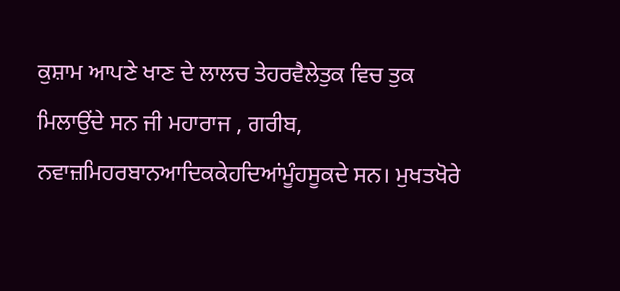ਕੁਸ਼ਾਮ ਆਪਣੇ ਖਾਣ ਦੇ ਲਾਲਚ ਤੇਹਰਵੈਲੇਤੁਕ ਵਿਚ ਤੁਕ ਮਿਲਾਉਂਦੇ ਸਨ ਜੀ ਮਹਾਰਾਜ , ਗਰੀਬ, ਨਵਾਜ਼ਮਿਹਰਬਾਨਆਦਿਕਕੇਹਦਿਆਂਮੂੰਹਸੂਕਦੇ ਸਨ। ਮੁਖਤਖੋਰੇ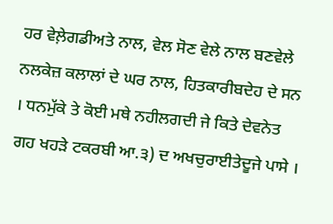ਹਰ ਵੇਲ਼ੇਗਡੀਅਤੇ ਨਾਲ, ਵੇਲ ਸੋਣ ਵੇਲੇ ਨਾਲ ਬਣਵੇਲੇ ਨਲਕੇਜ਼ ਕਲਾਲਾਂ ਦੇ ਘਰ ਨਾਲ, ਹਿਤਕਾਰੀਬਦੇਹ ਦੇ ਸਨ । ਧਨਮੁੱਕੇ ਤੇ ਕੋਈ ਮਥੇ ਨਹੀਲਗਦੀ ਜੇ ਕਿਤੇ ਦੇਵਨੇਤ ਗਹ ਖਹੜੇ ਟਕਰਬੀ ਆ.੩) ਦ ਅਖਚੁਰਾਈਤੇਦੂਜੇ ਪਾਸੇ ।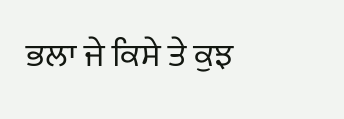ਭਲਾ ਜੇ ਕਿਸੇ ਤੇ ਕੁਝ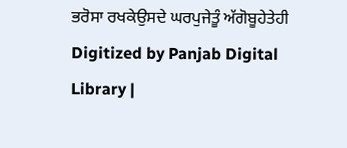ਭਰੋਸਾ ਰਖਕੇਉਸਦੇ ਘਰਪੁਜੇਤੂੰ ਅੱਗੋਬੂਹੇਤੇਹੀ Digitized by Panjab Digital Library |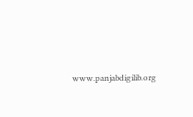www.panjabdigilib.org